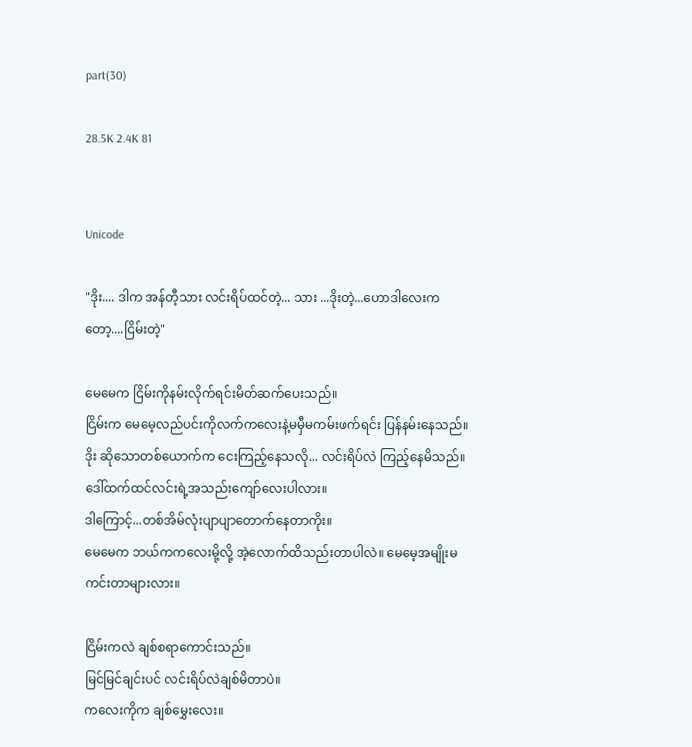part(30)

28.5K 2.4K 81


Unicode

"ဒိုး.... ဒါက အန်တီ့သား လင်းရိပ်ထင်တဲ့... သား ...ဒိုးတဲ့...ဟောဒါလေးကတော့....ငြိမ်းတဲ့"

မေမေက ငြိမ်းကိုနမ်းလိုက်ရင်းမိတ်ဆက်ပေးသည်။
ငြိမ်းက မေမေ့လည်ပင်းကိုလက်ကလေးနဲ့မမှီမကမ်းဖက်ရင်း ပြန်နမ်းနေသည်။
ဒိုး ဆိုသောတစ်ယောက်က ငေးကြည့်နေသလို... လင်းရိပ်လဲ ကြည့်နေမိသည်။
ဒေါ်ထက်ထင်လင်းရဲ့အသည်းကျော်လေးပါလား။
ဒါကြောင့်...တစ်အိမ်လုံးပျာပျာတောက်နေတာကိုး။
မေမေက ဘယ်ကကလေးမို့လို့ အဲ့လောက်ထိသည်းတာပါလဲ။ မေမေ့အမျိုးမကင်းတာများလား။

ငြိမ်းကလဲ ချစ်စရာကောင်းသည်။
မြင်မြင်ချင်းပင် လင်းရိပ်လဲချစ်မိတာပဲ။
ကလေးကိုက ချစ်မွှေးလေး။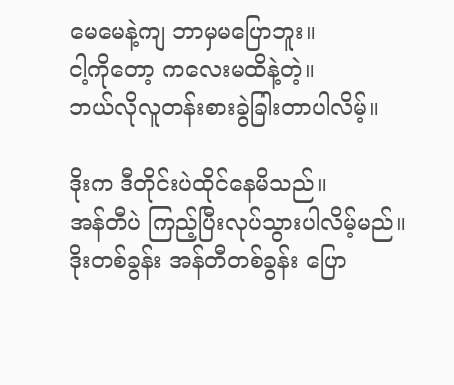မေမေနဲ့ကျ ဘာမှမပြောဘူး။
ငါ့ကိုတော့ ကလေးမထိနဲ့တဲ့။
ဘယ်လိုလူတန်းစားခွဲခြါးတာပါလိမ့်။

ဒိုးက ဒီတိုင်းပဲထိုင်နေမိသည်။
အန်တီပဲ ကြည့်ပြီးလုပ်သွားပါလိမ့်မည်။
ဒိုးတစ်ခွန်း အန်တီတစ်ခွန်း ပြော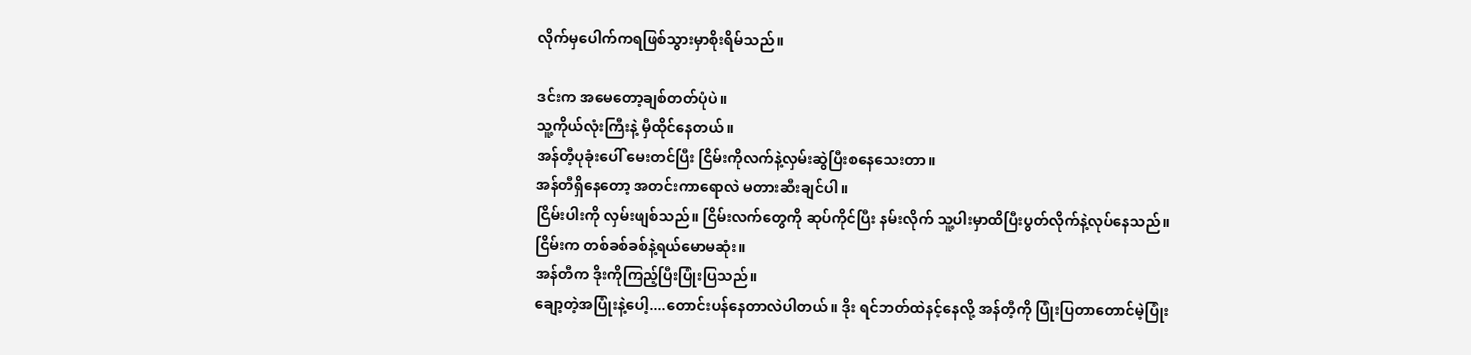လိုက်မှပေါက်ကရဖြစ်သွားမှာစိုးရိမ်သည်။

ဒင်းက အမေတော့ချစ်တတ်ပုံပဲ။
သူ့ကိုယ်လုံးကြီးနဲ့ မှီထိုင်နေတယ်။
အန်တီ့ပုခုံးပေါ် မေးတင်ပြီး ငြိမ်းကိုလက်နဲ့လှမ်းဆွဲပြီးစနေသေးတာ။
အန်တီရှိနေတော့ အတင်းကာရောလဲ မတားဆီးချင်ပါ။
ငြိမ်းပါးကို လှမ်းဖျစ်သည်။ ငြိမ်းလက်တွေကို ဆုပ်ကိုင်ပြီး နမ်းလိုက် သူ့ပါးမှာထိပြီးပွတ်လိုက်နဲ့လုပ်နေသည်။
ငြိမ်းက တစ်ခစ်ခစ်နဲ့ရယ်မောမဆုံး။
အန်တီက ဒိုးကိုကြည့်ပြီးပြုံးပြသည်။
ချော့တဲ့အပြုံးနဲ့ပေါ့....တောင်းပန်နေတာလဲပါတယ်။ ဒိုး ရင်ဘတ်ထဲနင့်နေလို့ အန်တီ့ကို ပြုံးပြတာတောင်မဲ့ပြုံး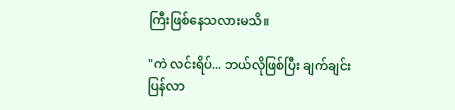ကြီးဖြစ်နေသလားမသိ။

"ကဲ လင်းရိပ်... ဘယ်လိုဖြစ်ပြီး ချက်ချင်းပြန်လာ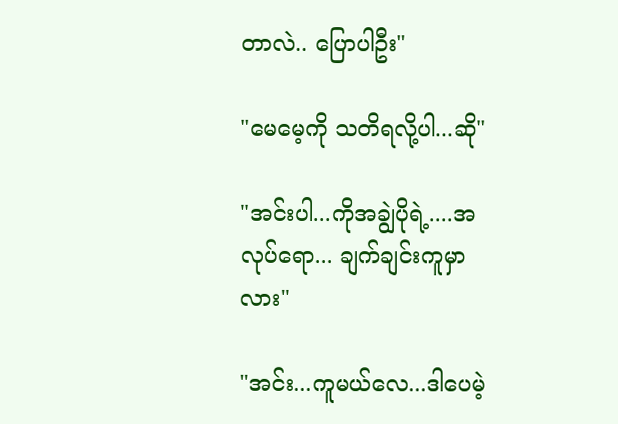တာလဲ.. ပြောပါဦး"

"မေမေ့ကို သတိရလို့ပါ...ဆို"

"အင်းပါ...ကိုအချွဲပိုရဲ့....အလုပ်ရော... ချက်ချင်းကူမှာလား"

"အင်း...ကူမယ်လေ...ဒါပေမဲ့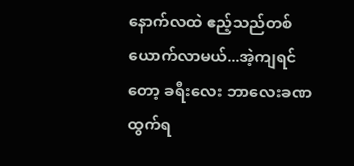နောက်လထဲ ဧည့်သည်တစ်ယောက်လာမယ်...အဲ့ကျရင်တော့ ခရီးလေး ဘာလေးခဏထွက်ရ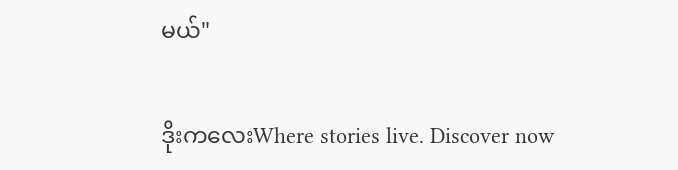မယ်"

ဒိုးကလေးWhere stories live. Discover now